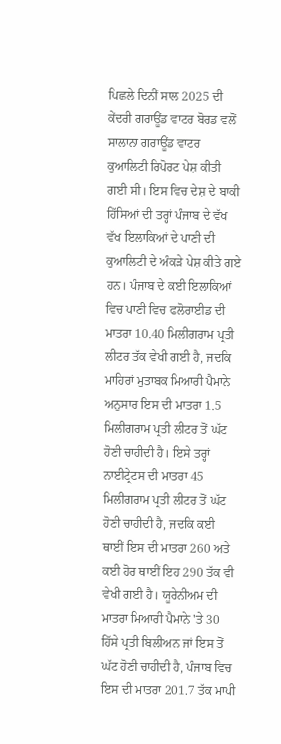ਪਿਛਲੇ ਦਿਨੀਂ ਸਾਲ 2025 ਦੀ ਕੇਂਦਰੀ ਗਰਾਊਂਡ ਵਾਟਰ ਬੋਰਡ ਵਲੋਂ ਸਾਲਾਨਾ ਗਰਾਊਂਡ ਵਾਟਰ ਕੁਆਲਿਟੀ ਰਿਪੋਰਟ ਪੇਸ਼ ਕੀਤੀ ਗਈ ਸੀ। ਇਸ ਵਿਚ ਦੇਸ਼ ਦੇ ਬਾਕੀ ਹਿੱਸਿਆਂ ਦੀ ਤਰ੍ਹਾਂ ਪੰਜਾਬ ਦੇ ਵੱਖ ਵੱਖ ਇਲਾਕਿਆਂ ਦੇ ਪਾਣੀ ਦੀ ਕੁਆਲਿਟੀ ਦੇ ਅੰਕੜੇ ਪੇਸ਼ ਕੀਤੇ ਗਏ ਹਨ। ਪੰਜਾਬ ਦੇ ਕਈ ਇਲਾਕਿਆਂ ਵਿਚ ਪਾਣੀ ਵਿਚ ਫਲੋਰਾਈਡ ਦੀ ਮਾਤਰਾ 10.40 ਮਿਲੀਗਰਾਮ ਪ੍ਰਤੀ ਲੀਟਰ ਤੱਕ ਵੇਖੀ ਗਈ ਹੈ, ਜਦਕਿ ਮਾਹਿਰਾਂ ਮੁਤਾਬਕ ਮਿਆਰੀ ਪੈਮਾਨੇ ਅਨੁਸਾਰ ਇਸ ਦੀ ਮਾਤਰਾ 1.5 ਮਿਲੀਗਰਾਮ ਪ੍ਰਤੀ ਲੀਟਰ ਤੋਂ ਘੱਟ ਹੋਣੀ ਚਾਹੀਦੀ ਹੈ। ਇਸੇ ਤਰ੍ਹਾਂ ਨਾਈਟ੍ਰੇਟਸ ਦੀ ਮਾਤਰਾ 45 ਮਿਲੀਗਰਾਮ ਪ੍ਰਤੀ ਲੀਟਰ ਤੋਂ ਘੱਟ ਹੋਣੀ ਚਾਹੀਦੀ ਹੈ, ਜਦਕਿ ਕਈ ਥਾਈਂ ਇਸ ਦੀ ਮਾਤਰਾ 260 ਅਤੇ ਕਈ ਹੋਰ ਥਾਈਂ ਇਹ 290 ਤੱਕ ਵੀ ਵੇਖੀ ਗਈ ਹੈ। ਯੂਰੇਨੀਅਮ ਦੀ ਮਾਤਰਾ ਮਿਆਰੀ ਪੈਮਾਨੇ 'ਤੇ 30 ਹਿੱਸੇ ਪ੍ਰਤੀ ਬਿਲੀਅਨ ਜਾਂ ਇਸ ਤੋਂ ਘੱਟ ਹੋਣੀ ਚਾਹੀਦੀ ਹੈ, ਪੰਜਾਬ ਵਿਚ ਇਸ ਦੀ ਮਾਤਰਾ 201.7 ਤੱਕ ਮਾਪੀ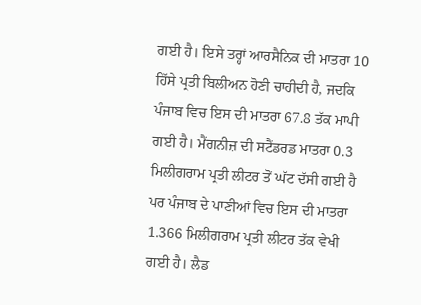ਗਈ ਹੈ। ਇਸੇ ਤਰ੍ਹਾਂ ਆਰਸੈਨਿਕ ਦੀ ਮਾਤਰਾ 10 ਹਿੱਸੇ ਪ੍ਰਤੀ ਬਿਲੀਅਨ ਹੋਣੀ ਚਾਹੀਦੀ ਹੈ, ਜਦਕਿ ਪੰਜਾਬ ਵਿਚ ਇਸ ਦੀ ਮਾਤਰਾ 67.8 ਤੱਕ ਮਾਪੀ ਗਈ ਹੈ। ਮੈਂਗਨੀਜ਼ ਦੀ ਸਟੈਂਡਰਡ ਮਾਤਰਾ 0.3 ਮਿਲੀਗਰਾਮ ਪ੍ਰਤੀ ਲੀਟਰ ਤੋਂ ਘੱਟ ਦੱਸੀ ਗਈ ਹੈ ਪਰ ਪੰਜਾਬ ਦੇ ਪਾਣੀਆਂ ਵਿਚ ਇਸ ਦੀ ਮਾਤਰਾ 1.366 ਮਿਲੀਗਰਾਮ ਪ੍ਰਤੀ ਲੀਟਰ ਤੱਕ ਵੇਖੀ ਗਈ ਹੈ। ਲੈਡ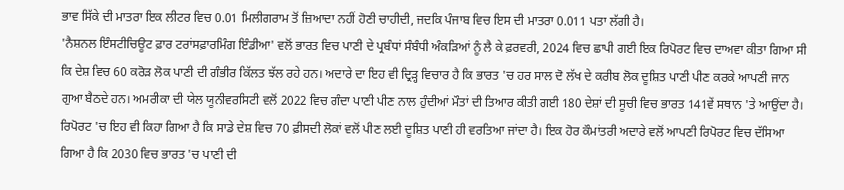ਭਾਵ ਸਿੱਕੇ ਦੀ ਮਾਤਰਾ ਇਕ ਲੀਟਰ ਵਿਚ 0.01 ਮਿਲੀਗਰਾਮ ਤੋਂ ਜ਼ਿਆਦਾ ਨਹੀਂ ਹੋਣੀ ਚਾਹੀਦੀ, ਜਦਕਿ ਪੰਜਾਬ ਵਿਚ ਇਸ ਦੀ ਮਾਤਰਾ 0.011 ਪਤਾ ਲੱਗੀ ਹੈ।
'ਨੈਸ਼ਨਲ ਇੰਸਟੀਚਿਊਟ ਫ਼ਾਰ ਟਰਾਂਸਫ਼ਾਰਮਿੰਗ ਇੰਡੀਆ' ਵਲੋਂ ਭਾਰਤ ਵਿਚ ਪਾਣੀ ਦੇ ਪ੍ਰਬੰਧਾਂ ਸੰਬੰਧੀ ਅੰਕੜਿਆਂ ਨੂੰ ਲੈ ਕੇ ਫ਼ਰਵਰੀ, 2024 ਵਿਚ ਛਾਪੀ ਗਈ ਇਕ ਰਿਪੋਰਟ ਵਿਚ ਦਾਅਵਾ ਕੀਤਾ ਗਿਆ ਸੀ ਕਿ ਦੇਸ਼ ਵਿਚ 60 ਕਰੋੜ ਲੋਕ ਪਾਣੀ ਦੀ ਗੰਭੀਰ ਕਿੱਲਤ ਝੱਲ ਰਹੇ ਹਨ। ਅਦਾਰੇ ਦਾ ਇਹ ਵੀ ਦ੍ਰਿੜ੍ਹ ਵਿਚਾਰ ਹੈ ਕਿ ਭਾਰਤ 'ਚ ਹਰ ਸਾਲ ਦੋ ਲੱਖ ਦੇ ਕਰੀਬ ਲੋਕ ਦੂਸ਼ਿਤ ਪਾਣੀ ਪੀਣ ਕਰਕੇ ਆਪਣੀ ਜਾਨ ਗੁਆ ਬੈਠਦੇ ਹਨ। ਅਮਰੀਕਾ ਦੀ ਯੇਲ ਯੂਨੀਵਰਸਿਟੀ ਵਲੋਂ 2022 ਵਿਚ ਗੰਦਾ ਪਾਣੀ ਪੀਣ ਨਾਲ ਹੁੰਦੀਆਂ ਮੌਤਾਂ ਦੀ ਤਿਆਰ ਕੀਤੀ ਗਈ 180 ਦੇਸ਼ਾਂ ਦੀ ਸੂਚੀ ਵਿਚ ਭਾਰਤ 141ਵੇਂ ਸਥਾਨ 'ਤੇ ਆਉਂਦਾ ਹੈ। ਰਿਪੋਰਟ 'ਚ ਇਹ ਵੀ ਕਿਹਾ ਗਿਆ ਹੈ ਕਿ ਸਾਡੇ ਦੇਸ਼ ਵਿਚ 70 ਫ਼ੀਸਦੀ ਲੋਕਾਂ ਵਲੋਂ ਪੀਣ ਲਈ ਦੂਸ਼ਿਤ ਪਾਣੀ ਹੀ ਵਰਤਿਆ ਜਾਂਦਾ ਹੈ। ਇਕ ਹੋਰ ਕੌਮਾਂਤਰੀ ਅਦਾਰੇ ਵਲੋਂ ਆਪਣੀ ਰਿਪੋਰਟ ਵਿਚ ਦੱਸਿਆ ਗਿਆ ਹੈ ਕਿ 2030 ਵਿਚ ਭਾਰਤ 'ਚ ਪਾਣੀ ਦੀ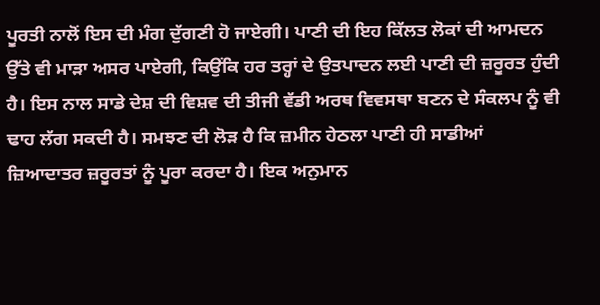ਪੂਰਤੀ ਨਾਲੋਂ ਇਸ ਦੀ ਮੰਗ ਦੁੱਗਣੀ ਹੋ ਜਾਏਗੀ। ਪਾਣੀ ਦੀ ਇਹ ਕਿੱਲਤ ਲੋਕਾਂ ਦੀ ਆਮਦਨ ਉੱਤੇ ਵੀ ਮਾੜਾ ਅਸਰ ਪਾਏਗੀ, ਕਿਉਂਕਿ ਹਰ ਤਰ੍ਹਾਂ ਦੇ ਉਤਪਾਦਨ ਲਈ ਪਾਣੀ ਦੀ ਜ਼ਰੂਰਤ ਹੁੰਦੀ ਹੈ। ਇਸ ਨਾਲ ਸਾਡੇ ਦੇਸ਼ ਦੀ ਵਿਸ਼ਵ ਦੀ ਤੀਜੀ ਵੱਡੀ ਅਰਥ ਵਿਵਸਥਾ ਬਣਨ ਦੇ ਸੰਕਲਪ ਨੂੰ ਵੀ ਢਾਹ ਲੱਗ ਸਕਦੀ ਹੈ। ਸਮਝਣ ਦੀ ਲੋੜ ਹੈ ਕਿ ਜ਼ਮੀਨ ਹੇਠਲਾ ਪਾਣੀ ਹੀ ਸਾਡੀਆਂ ਜ਼ਿਆਦਾਤਰ ਜ਼ਰੂਰਤਾਂ ਨੂੰ ਪੂਰਾ ਕਰਦਾ ਹੈ। ਇਕ ਅਨੁਮਾਨ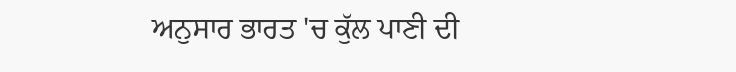ਅਨੁਸਾਰ ਭਾਰਤ 'ਚ ਕੁੱਲ ਪਾਣੀ ਦੀ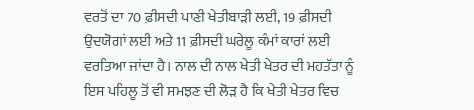ਵਰਤੋਂ ਦਾ 70 ਫ਼ੀਸਦੀ ਪਾਣੀ ਖੇਤੀਬਾੜੀ ਲਈ, 19 ਫ਼ੀਸਦੀ ਉਦਯੋਗਾਂ ਲਈ ਅਤੇ 11 ਫ਼ੀਸਦੀ ਘਰੇਲੂ ਕੰਮਾਂ ਕਾਰਾਂ ਲਈ ਵਰਤਿਆ ਜਾਂਦਾ ਹੈ। ਨਾਲ ਦੀ ਨਾਲ ਖੇਤੀ ਖੇਤਰ ਦੀ ਮਹਤੱਤਾ ਨੂੰ ਇਸ ਪਹਿਲੂ ਤੋਂ ਵੀ ਸਮਝਣ ਦੀ ਲੋੜ ਹੈ ਕਿ ਖੇਤੀ ਖੇਤਰ ਵਿਚ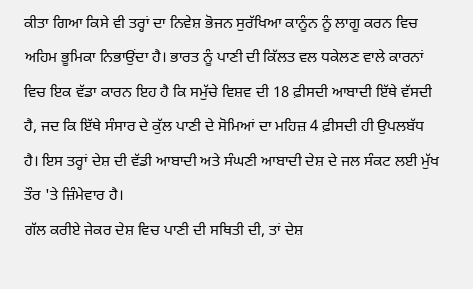ਕੀਤਾ ਗਿਆ ਕਿਸੇ ਵੀ ਤਰ੍ਹਾਂ ਦਾ ਨਿਵੇਸ਼ ਭੋਜਨ ਸੁਰੱਖਿਆ ਕਾਨੂੰਨ ਨੂੰ ਲਾਗੂ ਕਰਨ ਵਿਚ ਅਹਿਮ ਭੂਮਿਕਾ ਨਿਭਾਉਂਦਾ ਹੈ। ਭਾਰਤ ਨੂੰ ਪਾਣੀ ਦੀ ਕਿੱਲਤ ਵਲ ਧਕੇਲਣ ਵਾਲੇ ਕਾਰਨਾਂ ਵਿਚ ਇਕ ਵੱਡਾ ਕਾਰਨ ਇਹ ਹੈ ਕਿ ਸਮੁੱਚੇ ਵਿਸ਼ਵ ਦੀ 18 ਫ਼ੀਸਦੀ ਆਬਾਦੀ ਇੱਥੇ ਵੱਸਦੀ ਹੈ, ਜਦ ਕਿ ਇੱਥੇ ਸੰਸਾਰ ਦੇ ਕੁੱਲ ਪਾਣੀ ਦੇ ਸੋਮਿਆਂ ਦਾ ਮਹਿਜ਼ 4 ਫ਼ੀਸਦੀ ਹੀ ਉਪਲਬੱਧ ਹੈ। ਇਸ ਤਰ੍ਹਾਂ ਦੇਸ਼ ਦੀ ਵੱਡੀ ਆਬਾਦੀ ਅਤੇ ਸੰਘਣੀ ਆਬਾਦੀ ਦੇਸ਼ ਦੇ ਜਲ ਸੰਕਟ ਲਈ ਮੁੱਖ ਤੌਰ 'ਤੇ ਜ਼ਿੰਮੇਵਾਰ ਹੈ।
ਗੱਲ ਕਰੀਏ ਜੇਕਰ ਦੇਸ਼ ਵਿਚ ਪਾਣੀ ਦੀ ਸਥਿਤੀ ਦੀ, ਤਾਂ ਦੇਸ਼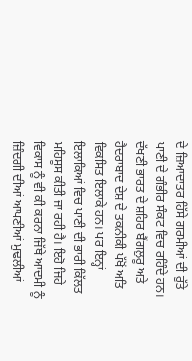ਦੇ ਜ਼ਿਆਦਾਤਰ ਹਿੱਸੇ ਗਰਮੀਆਂ ਦੀ ਰੁੱਤੇ ਪਾਣੀ ਦੇ ਗੰਭੀਰ ਸੰਕਟ ਵਿਚ ਰਹਿੰਦੇ ਹਨ। ਦੱਖਣੀ ਭਾਰਤ ਦੇ ਸ਼ਹਿਰ ਬੈਂਗਲੁਰੂ ਅਤੇ ਹੈਦਰਾਬਾਦ ਦੇਸ਼ ਦੇ ਤਕਨੀਕੀ ਪੱਖੋਂ ਅਤਿ ਵਿਕਸਿਤ ਇਲਾਕੇ ਹਨ। ਪਰ ਇਨ੍ਹਾਂ ਇਲਾਕਿਆਂ ਵਿਚ ਪਾਣੀ ਦੀ ਭਾਰੀ ਕਿੱਲਤ ਮਹਿਸੂਸ ਕੀਤੀ ਜਾ ਰਹੀ ਹੈ। ਇਹੋ ਜਿਹੇ ਵਿਕਾਸ ਨੂੰ ਵੀ ਕੀ ਕਰਨਾ ਜਿੱਥੇ ਆਦਮੀ ਨੂੰ ਜ਼ਿੰਦਗੀ ਦੀਆਂ ਆਪਣੀਆਂ ਮੁਢਲੀਆਂ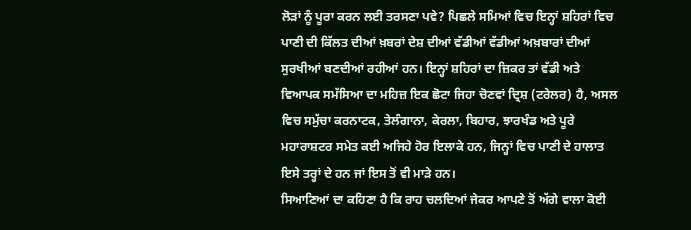ਲੋੜਾਂ ਨੂੰ ਪੂਰਾ ਕਰਨ ਲਈ ਤਰਸਣਾ ਪਵੇ? ਪਿਛਲੇ ਸਮਿਆਂ ਵਿਚ ਇਨ੍ਹਾਂ ਸ਼ਹਿਰਾਂ ਵਿਚ ਪਾਣੀ ਦੀ ਕਿੱਲਤ ਦੀਆਂ ਖ਼ਬਰਾਂ ਦੇਸ਼ ਦੀਆਂ ਵੱਡੀਆਂ ਵੱਡੀਆਂ ਅਖ਼ਬਾਰਾਂ ਦੀਆਂ ਸੁਰਖੀਆਂ ਬਣਦੀਆਂ ਰਹੀਆਂ ਹਨ। ਇਨ੍ਹਾਂ ਸ਼ਹਿਰਾਂ ਦਾ ਜ਼ਿਕਰ ਤਾਂ ਵੱਡੀ ਅਤੇ ਵਿਆਪਕ ਸਮੱਸਿਆ ਦਾ ਮਹਿਜ਼ ਇਕ ਛੋਟਾ ਜਿਹਾ ਚੋਣਵਾਂ ਦ੍ਰਿਸ਼ (ਟਰੇਲਰ) ਹੈ, ਅਸਲ ਵਿਚ ਸਮੁੱਚਾ ਕਰਨਾਟਕ, ਤੇਲੰਗਾਨਾ, ਕੇਰਲਾ, ਬਿਹਾਰ, ਝਾਰਖੰਡ ਅਤੇ ਪੂਰੇ ਮਹਾਰਾਸ਼ਟਰ ਸਮੇਤ ਕਈ ਅਜਿਹੇ ਹੋਰ ਇਲਾਕੇ ਹਨ, ਜਿਨ੍ਹਾਂ ਵਿਚ ਪਾਣੀ ਦੇ ਹਾਲਾਤ ਇਸੇ ਤਰ੍ਹਾਂ ਦੇ ਹਨ ਜਾਂ ਇਸ ਤੋਂ ਵੀ ਮਾੜੇ ਹਨ।
ਸਿਆਣਿਆਂ ਦਾ ਕਹਿਣਾ ਹੈ ਕਿ ਰਾਹ ਚਲਦਿਆਂ ਜੇਕਰ ਆਪਣੇ ਤੋਂ ਅੱਗੇ ਵਾਲਾ ਕੋਈ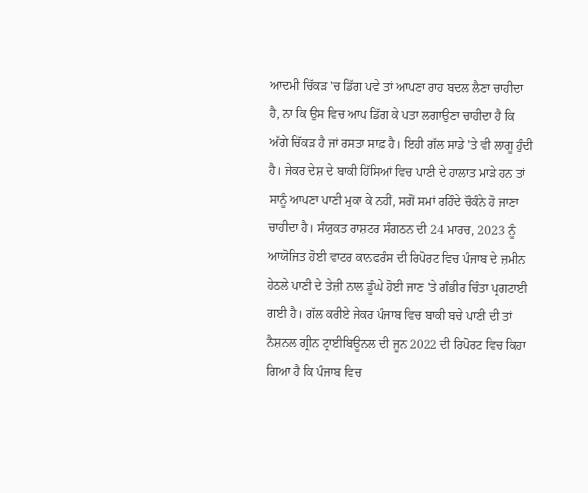ਆਦਮੀ ਚਿੱਕੜ 'ਚ ਡਿੱਗ ਪਵੇ ਤਾਂ ਆਪਣਾ ਰਾਹ ਬਦਲ ਲੈਣਾ ਚਾਹੀਦਾ ਹੈ, ਨਾ ਕਿ ਉਸ ਵਿਚ ਆਪ ਡਿੱਗ ਕੇ ਪਤਾ ਲਗਾਉਣਾ ਚਾਹੀਦਾ ਹੈ ਕਿ ਅੱਗੇ ਚਿੱਕੜ ਹੈ ਜਾਂ ਰਸਤਾ ਸਾਫ਼ ਹੈ। ਇਹੀ ਗੱਲ ਸਾਡੇ 'ਤੇ ਵੀ ਲਾਗੂ ਹੁੰਦੀ ਹੈ। ਜੇਕਰ ਦੇਸ਼ ਦੇ ਬਾਕੀ ਹਿੱਸਿਆਂ ਵਿਚ ਪਾਣੀ ਦੇ ਹਾਲਾਤ ਮਾੜੇ ਹਨ ਤਾਂ ਸਾਨੂੰ ਆਪਣਾ ਪਾਣੀ ਮੁਕਾ ਕੇ ਨਹੀਂ, ਸਗੋਂ ਸਮਾਂ ਰਹਿੰਦੇ ਚੌਕੰਨੇ ਹੋ ਜਾਣਾ ਚਾਹੀਦਾ ਹੈ। ਸੰਯੁਕਤ ਰਾਸ਼ਟਰ ਸੰਗਠਨ ਦੀ 24 ਮਾਰਚ, 2023 ਨੂੰ ਆਯੋਜਿਤ ਹੋਈ ਵਾਟਰ ਕਾਨਫਰੰਸ ਦੀ ਰਿਪੋਰਟ ਵਿਚ ਪੰਜਾਬ ਦੇ ਜ਼ਮੀਨ ਹੇਠਲੇ ਪਾਣੀ ਦੇ ਤੇਜ਼ੀ ਨਾਲ ਡੂੰਘੇ ਹੋਈ ਜਾਣ 'ਤੇ ਗੰਭੀਰ ਚਿੰਤਾ ਪ੍ਰਗਟਾਈ ਗਈ ਹੈ। ਗੱਲ ਕਰੀਏ ਜੇਕਰ ਪੰਜਾਬ ਵਿਚ ਬਾਕੀ ਬਚੇ ਪਾਣੀ ਦੀ ਤਾਂ ਨੈਸ਼ਨਲ ਗ੍ਰੀਨ ਟ੍ਰਾਈਬਿਊਨਲ ਦੀ ਜੂਨ 2022 ਦੀ ਰਿਪੋਰਟ ਵਿਚ ਕਿਹਾ ਗਿਆ ਹੈ ਕਿ ਪੰਜਾਬ ਵਿਚ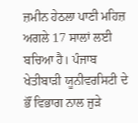ਜ਼ਮੀਨ ਹੇਠਲਾ ਪਾਣੀ ਮਹਿਜ਼ ਅਗਲੇ 17 ਸਾਲਾਂ ਲਈ ਬਚਿਆ ਹੈ। ਪੰਜਾਬ ਖੇਤੀਬਾੜੀ ਯੂਨੀਵਰਸਿਟੀ ਦੇ ਭੌਂ ਵਿਭਾਗ ਨਾਲ ਜੁੜੇ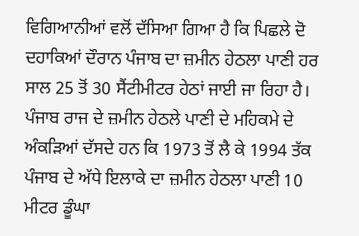ਵਿਗਿਆਨੀਆਂ ਵਲੋਂ ਦੱਸਿਆ ਗਿਆ ਹੈ ਕਿ ਪਿਛਲੇ ਦੋ ਦਹਾਕਿਆਂ ਦੌਰਾਨ ਪੰਜਾਬ ਦਾ ਜ਼ਮੀਨ ਹੇਠਲਾ ਪਾਣੀ ਹਰ ਸਾਲ 25 ਤੋਂ 30 ਸੈਂਟੀਮੀਟਰ ਹੇਠਾਂ ਜਾਈ ਜਾ ਰਿਹਾ ਹੈ। ਪੰਜਾਬ ਰਾਜ ਦੇ ਜ਼ਮੀਨ ਹੇਠਲੇ ਪਾਣੀ ਦੇ ਮਹਿਕਮੇ ਦੇ ਅੰਕੜਿਆਂ ਦੱਸਦੇ ਹਨ ਕਿ 1973 ਤੋਂ ਲੈ ਕੇ 1994 ਤੱਕ ਪੰਜਾਬ ਦੇ ਅੱਧੇ ਇਲਾਕੇ ਦਾ ਜ਼ਮੀਨ ਹੇਠਲਾ ਪਾਣੀ 10 ਮੀਟਰ ਡੂੰਘਾ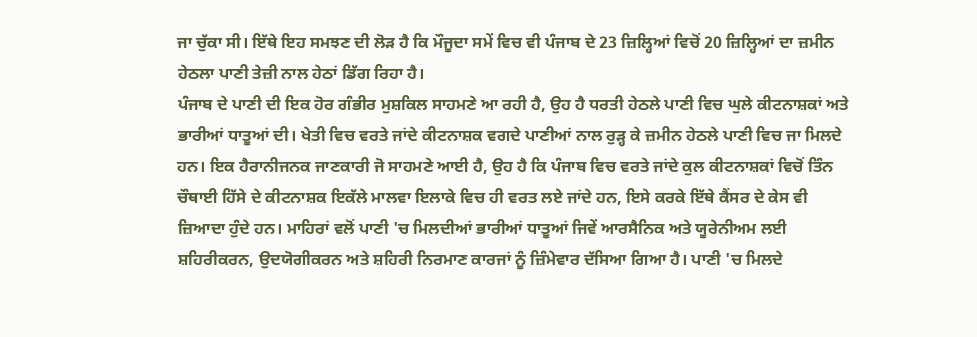ਜਾ ਚੁੱਕਾ ਸੀ। ਇੱਥੇ ਇਹ ਸਮਝਣ ਦੀ ਲੋੜ ਹੈ ਕਿ ਮੌਜੂਦਾ ਸਮੇਂ ਵਿਚ ਵੀ ਪੰਜਾਬ ਦੇ 23 ਜ਼ਿਲ੍ਹਿਆਂ ਵਿਚੋਂ 20 ਜ਼ਿਲ੍ਹਿਆਂ ਦਾ ਜ਼ਮੀਨ ਹੇਠਲਾ ਪਾਣੀ ਤੇਜ਼ੀ ਨਾਲ ਹੇਠਾਂ ਡਿੱਗ ਰਿਹਾ ਹੈ।
ਪੰਜਾਬ ਦੇ ਪਾਣੀ ਦੀ ਇਕ ਹੋਰ ਗੰਭੀਰ ਮੁਸ਼ਕਿਲ ਸਾਹਮਣੇ ਆ ਰਹੀ ਹੈ, ਉਹ ਹੈ ਧਰਤੀ ਹੇਠਲੇ ਪਾਣੀ ਵਿਚ ਘੁਲੇ ਕੀਟਨਾਸ਼ਕਾਂ ਅਤੇ ਭਾਰੀਆਂ ਧਾਤੂਆਂ ਦੀ। ਖੇਤੀ ਵਿਚ ਵਰਤੇ ਜਾਂਦੇ ਕੀਟਨਾਸ਼ਕ ਵਗਦੇ ਪਾਣੀਆਂ ਨਾਲ ਰੁੜ੍ਹ ਕੇ ਜ਼ਮੀਨ ਹੇਠਲੇ ਪਾਣੀ ਵਿਚ ਜਾ ਮਿਲਦੇ ਹਨ। ਇਕ ਹੈਰਾਨੀਜਨਕ ਜਾਣਕਾਰੀ ਜੋ ਸਾਹਮਣੇ ਆਈ ਹੈ, ਉਹ ਹੈ ਕਿ ਪੰਜਾਬ ਵਿਚ ਵਰਤੇ ਜਾਂਦੇ ਕੁਲ ਕੀਟਨਾਸ਼ਕਾਂ ਵਿਚੋਂ ਤਿੰਨ ਚੌਥਾਈ ਹਿੱਸੇ ਦੇ ਕੀਟਨਾਸ਼ਕ ਇਕੱਲੇ ਮਾਲਵਾ ਇਲਾਕੇ ਵਿਚ ਹੀ ਵਰਤ ਲਏ ਜਾਂਦੇ ਹਨ, ਇਸੇ ਕਰਕੇ ਇੱਥੇ ਕੈਂਸਰ ਦੇ ਕੇਸ ਵੀ ਜ਼ਿਆਦਾ ਹੁੰਦੇ ਹਨ। ਮਾਹਿਰਾਂ ਵਲੋਂ ਪਾਣੀ 'ਚ ਮਿਲਦੀਆਂ ਭਾਰੀਆਂ ਧਾਤੂਆਂ ਜਿਵੇਂ ਆਰਸੈਨਿਕ ਅਤੇ ਯੂਰੇਨੀਅਮ ਲਈ ਸ਼ਹਿਰੀਕਰਨ, ਉਦਯੋਗੀਕਰਨ ਅਤੇ ਸ਼ਹਿਰੀ ਨਿਰਮਾਣ ਕਾਰਜਾਂ ਨੂੰ ਜ਼ਿੰਮੇਵਾਰ ਦੱਸਿਆ ਗਿਆ ਹੈ। ਪਾਣੀ 'ਚ ਮਿਲਦੇ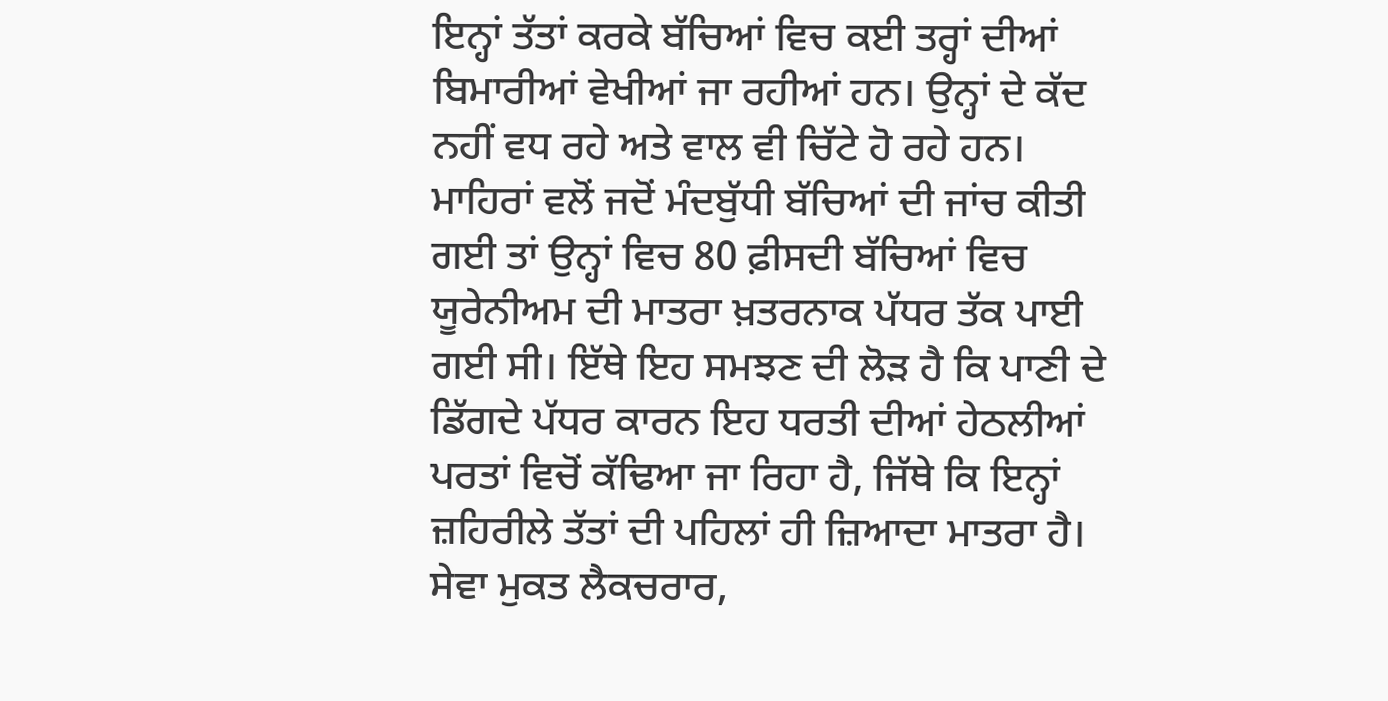ਇਨ੍ਹਾਂ ਤੱਤਾਂ ਕਰਕੇ ਬੱਚਿਆਂ ਵਿਚ ਕਈ ਤਰ੍ਹਾਂ ਦੀਆਂ ਬਿਮਾਰੀਆਂ ਵੇਖੀਆਂ ਜਾ ਰਹੀਆਂ ਹਨ। ਉਨ੍ਹਾਂ ਦੇ ਕੱਦ ਨਹੀਂ ਵਧ ਰਹੇ ਅਤੇ ਵਾਲ ਵੀ ਚਿੱਟੇ ਹੋ ਰਹੇ ਹਨ। ਮਾਹਿਰਾਂ ਵਲੋਂ ਜਦੋਂ ਮੰਦਬੁੱਧੀ ਬੱਚਿਆਂ ਦੀ ਜਾਂਚ ਕੀਤੀ ਗਈ ਤਾਂ ਉਨ੍ਹਾਂ ਵਿਚ 80 ਫ਼ੀਸਦੀ ਬੱਚਿਆਂ ਵਿਚ ਯੂਰੇਨੀਅਮ ਦੀ ਮਾਤਰਾ ਖ਼ਤਰਨਾਕ ਪੱਧਰ ਤੱਕ ਪਾਈ ਗਈ ਸੀ। ਇੱਥੇ ਇਹ ਸਮਝਣ ਦੀ ਲੋੜ ਹੈ ਕਿ ਪਾਣੀ ਦੇ ਡਿੱਗਦੇ ਪੱਧਰ ਕਾਰਨ ਇਹ ਧਰਤੀ ਦੀਆਂ ਹੇਠਲੀਆਂ ਪਰਤਾਂ ਵਿਚੋਂ ਕੱਢਿਆ ਜਾ ਰਿਹਾ ਹੈ, ਜਿੱਥੇ ਕਿ ਇਨ੍ਹਾਂ ਜ਼ਹਿਰੀਲੇ ਤੱਤਾਂ ਦੀ ਪਹਿਲਾਂ ਹੀ ਜ਼ਿਆਦਾ ਮਾਤਰਾ ਹੈ।
ਸੇਵਾ ਮੁਕਤ ਲੈਕਚਰਾਰ,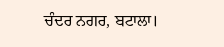ਚੰਦਰ ਨਗਰ, ਬਟਾਲਾ।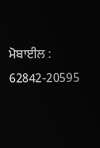ਮੋਬਾਈਲ : 62842-20595